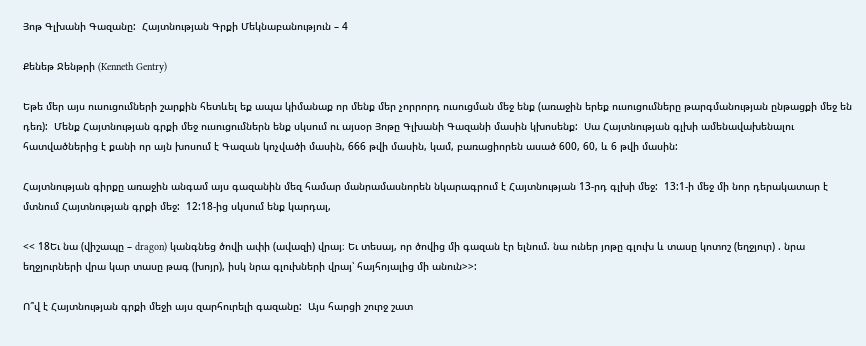Յոթ Գլխանի Գազանը:  Հայտնության Գրքի Մեկնաբանություն – 4

Քենեթ Ջենթրի (Kenneth Gentry)

Եթե մեր այս ուսուցումների շարքին հետևել եք ապա կիմանաք որ մենք մեր չորրորդ ուսուցման մեջ ենք (առաջին երեք ուսուցումները թարգմանության ընթացքի մեջ են դեռ):  Մենք Հայտնության գրքի մեջ ուսուցումներն ենք սկսում ու այսօր Յոթը Գլխանի Գազանի մասին կխոսենք:  Սա Հայտնության գլխի ամենավախենալու հատվածներից է քանի որ այն խոսում է Գազան կոչվածի մասին, 666 թվի մասին, կամ, բառացիորեն ասած 600, 60, և 6 թվի մասին:

Հայտնության գիրքը առաջին անգամ այս գազանին մեզ համար մանրամասնորեն նկարագրում է Հայտնության 13-րդ գլխի մեջ:  13:1-ի մեջ մի նոր դերակատար է մտնում Հայտնության գրքի մեջ:  12:18-ից սկսում ենք կարդալ,

<< 18Եւ նա (վիշապը – dragon) կանգնեց ծովի ափի (ավազի) վրայ։ Եւ տեսայ, որ ծովից մի գազան էր ելնում. նա ուներ յոթը գլուխ և տասը կոտոշ (եղջյուր) . նրա եղջյուրների վրա կար տասը թագ (խոյր), իսկ նրա գլուխների վրայ՝ հայհոյալից մի անուն>>:

Ո՞վ է Հայտնության գրքի մեջի այս զարհուրելի գազանը:  Այս հարցի շուրջ շատ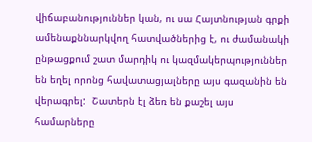վիճաբանություններ կան, ու սա Հայտնության գրքի ամենաքննարկվող հատվածներից է, ու ժամանակի ընթացքում շատ մարդիկ ու կազմակերպություններ են եղել որոնց հավատացյալները այս գազանին են վերագրել:  Շատերն էլ ձեռ են քաշել այս համարները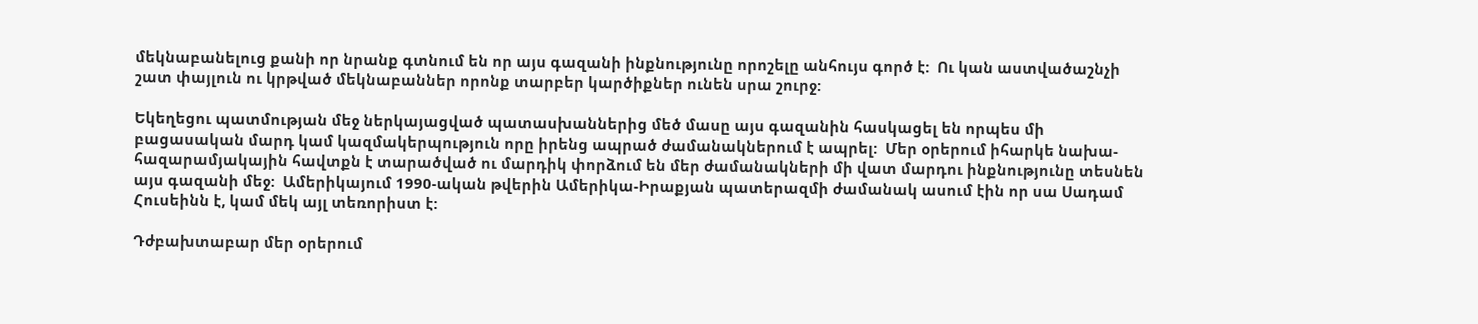մեկնաբանելուց քանի որ նրանք գտնում են որ այս գազանի ինքնությունը որոշելը անհույս գործ է:  Ու կան աստվածաշնչի շատ փայլուն ու կրթված մեկնաբաններ որոնք տարբեր կարծիքներ ունեն սրա շուրջ:

Եկեղեցու պատմության մեջ ներկայացված պատասխաններից մեծ մասը այս գազանին հասկացել են որպես մի բացասական մարդ կամ կազմակերպություն որը իրենց ապրած ժամանակներում է ապրել:  Մեր օրերում իհարկե նախա-հազարամյակային հավտքն է տարածված ու մարդիկ փորձում են մեր ժամանակների մի վատ մարդու ինքնությունը տեսնեն այս գազանի մեջ:  Ամերիկայում 1990-ական թվերին Ամերիկա-Իրաքյան պատերազմի ժամանակ ասում էին որ սա Սադամ Հուսեինն է, կամ մեկ այլ տեռորիստ է:

Դժբախտաբար մեր օրերում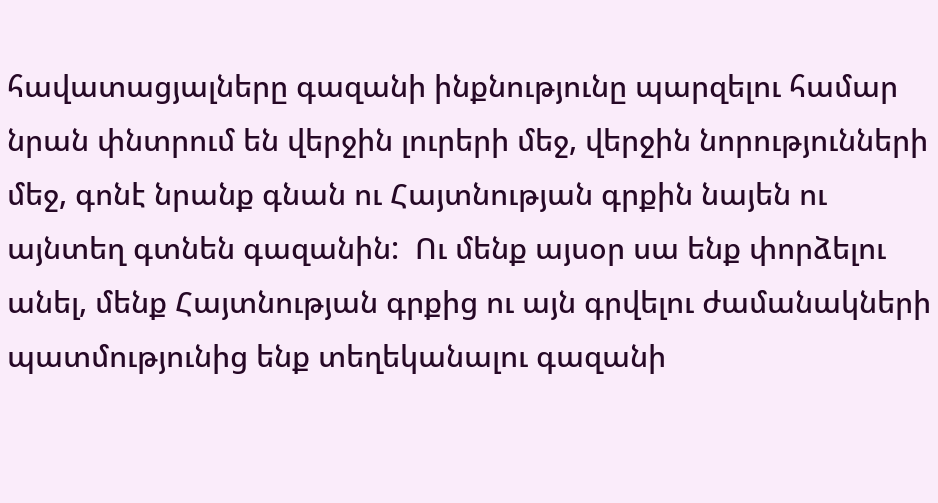հավատացյալները գազանի ինքնությունը պարզելու համար նրան փնտրում են վերջին լուրերի մեջ, վերջին նորությունների մեջ, գոնէ նրանք գնան ու Հայտնության գրքին նայեն ու այնտեղ գտնեն գազանին:  Ու մենք այսօր սա ենք փորձելու անել, մենք Հայտնության գրքից ու այն գրվելու ժամանակների պատմությունից ենք տեղեկանալու գազանի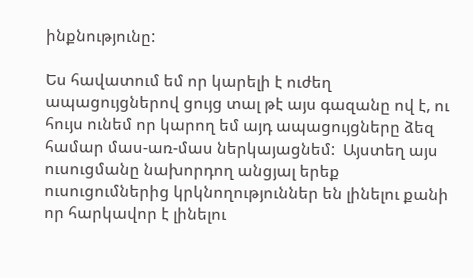ինքնությունը:

Ես հավատում եմ որ կարելի է ուժեղ ապացույցներով ցույց տալ թէ այս գազանը ով է, ու հույս ունեմ որ կարող եմ այդ ապացույցները ձեզ համար մաս-առ-մաս ներկայացնեմ:  Այստեղ այս ուսուցմանը նախորդող անցյալ երեք ուսուցումներից կրկնողություններ են լինելու քանի որ հարկավոր է լինելու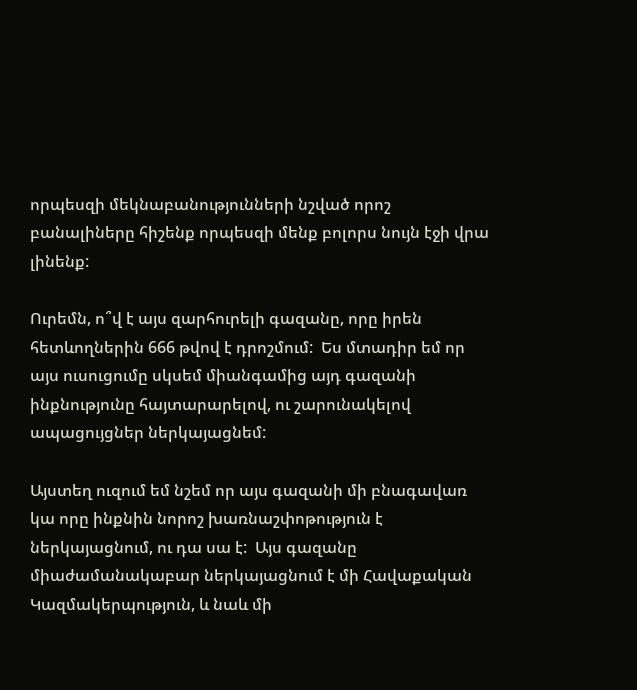որպեսզի մեկնաբանությունների նշված որոշ բանալիները հիշենք որպեսզի մենք բոլորս նույն էջի վրա լինենք:

Ուրեմն, ո՞վ է այս զարհուրելի գազանը, որը իրեն հետևողներին 666 թվով է դրոշմում:  Ես մտադիր եմ որ այս ուսուցումը սկսեմ միանգամից այդ գազանի ինքնությունը հայտարարելով, ու շարունակելով ապացույցներ ներկայացնեմ:

Այստեղ ուզում եմ նշեմ որ այս գազանի մի բնագավառ կա որը ինքնին նորոշ խառնաշփոթություն է ներկայացնում, ու դա սա է:  Այս գազանը միաժամանակաբար ներկայացնում է մի Հավաքական Կազմակերպություն, և նաև մի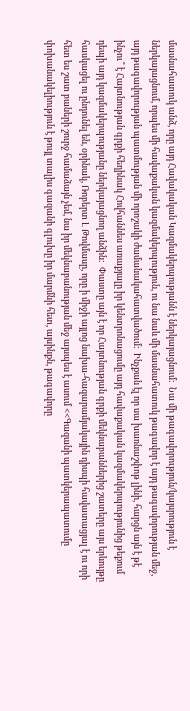մասնահատուկ անձ, որը այդ Հավակական Կազմակերպությանն է ներկայացնում:  Նա մի թագավորություն/կայսրություն է ներկայացնում, որպես մի հավաքական կազմակերպություն, ու նա նաև մի մասնահատուկ թագավոր է այդ թագավորության մեջ, այդ թագավորության պատմության մի որոշակի ժամանակահատվածում:  Ինչքան էլ որ սա խառնաշփոթ լինի, հարցն այն է թէ ինչու՞ է Հայտնության գրքի հեղինակ Հովհաննես առաքյալը իր կենտրոնացումը այդ հավաքական կազմակերպությունից թեքում դեպի այդ կազմակերպությանը ներկայացնող անձին:  Փաստը այն է որ Հայտնության գրքի մեկնաբաններից շատերը այս երևույթը հասկացել ու ընդունել են, օրինակ, Ռոբերտ Լ Թովմասը, որը ի միջի այլոց նախա-հազարամյակային դիսպի հավատացյալ է ու որի հետ ես շատ բաների շուրջ համաձայն չեմ, նա իր մեկնաբանության մեջ այսպես է ասում <<Գազանի պատկերապատումը փոխանակելիություն է թույլ տալիս գազանի գլուխը իր մարմնի հետ, այսինքն, թագավորը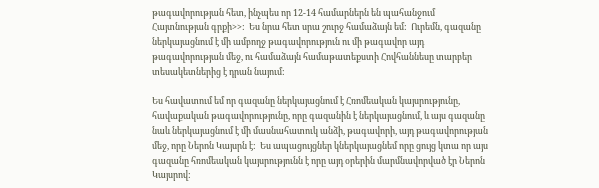թագավորության հետ, ինչպես որ 12-14 համարներն են պահանջում Հայտնության գրքի>>:  Ես նրա հետ սրա շուրջ համաձայն եմ:  Ուրեմն, գազանը ներկայացնում է մի ամբողջ թագավորություն ու մի թագավոր այդ թագավորության մեջ, ու համաձայն համաթատեքստի Հովհաննեսը տարբեր տեսակետներից է դրան նայում:

Ես հավատում եմ որ գազանը ներկայացնում է Հռոմեական կայսրությունը, հավաքական թագավորությունը, որը գազանին է ներկայացնում, և այս գազանը նաև ներկայացնում է մի մասնահատուկ անձի, թագավորի, այդ թագավորության մեջ, որը Ներոն Կայսրն է:  Ես ապացույցներ կներկայացնեմ որը ցույց կտա որ այս գազանը հռոմեական կայսրությունն է որը այդ օրերին մարմնավորված էր Ներոն Կայսրով: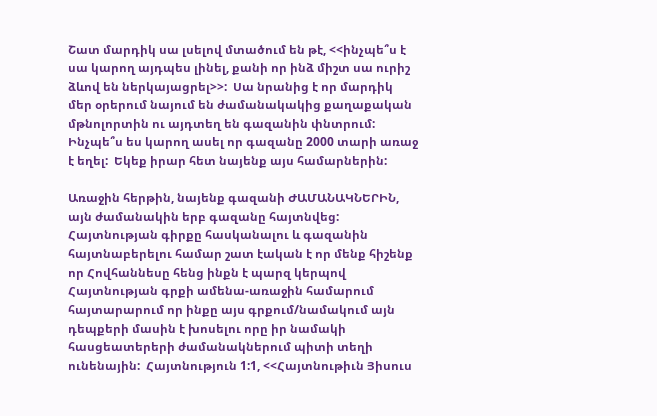Շատ մարդիկ սա լսելով մտածում են թէ, <<ինչպե՞ս է սա կարող այդպես լինել, քանի որ ինձ միշտ սա ուրիշ ձևով են ներկայացրել>>:  Սա նրանից է որ մարդիկ մեր օրերում նայում են ժամանակակից քաղաքական մթնոլորտին ու այդտեղ են գազանին փնտրում:  Ինչպե՞ս ես կարող ասել որ գազանը 2000 տարի առաջ է եղել:  Եկեք իրար հետ նայենք այս համարներին:

Առաջին հերթին, նայենք գազանի ԺԱՄԱՆԱԿՆԵՐԻՆ, այն ժամանակին երբ գազանը հայտնվեց:  Հայտնության գիրքը հասկանալու և գազանին հայտնաբերելու համար շատ էական է որ մենք հիշենք որ Հովհաննեսը հենց ինքն է պարզ կերպով Հայտնության գրքի ամենա-առաջին համարում հայտարարում որ ինքը այս գրքում/նամակում այն դեպքերի մասին է խոսելու որը իր նամակի հասցեատերերի ժամանակներում պիտի տեղի ունենային:  Հայտնություն 1:1, <<Հայտնութիւն Յիսուս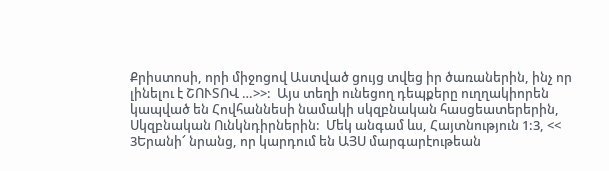Քրիստոսի, որի միջոցով Աստված ցույց տվեց իր ծառաներին, ինչ որ լինելու է ՇՈՒՏՈՎ …>>:  Այս տեղի ունեցող դեպքերը ուղղակիորեն կապված են Հովհաննեսի նամակի սկզբնական հասցեատերերին, Սկզբնական Ունկնդիրներին:  Մեկ անգամ ևս, Հայտնություն 1:3, << 3Երանի՜ նրանց, որ կարդում են ԱՅՍ մարգարէութեան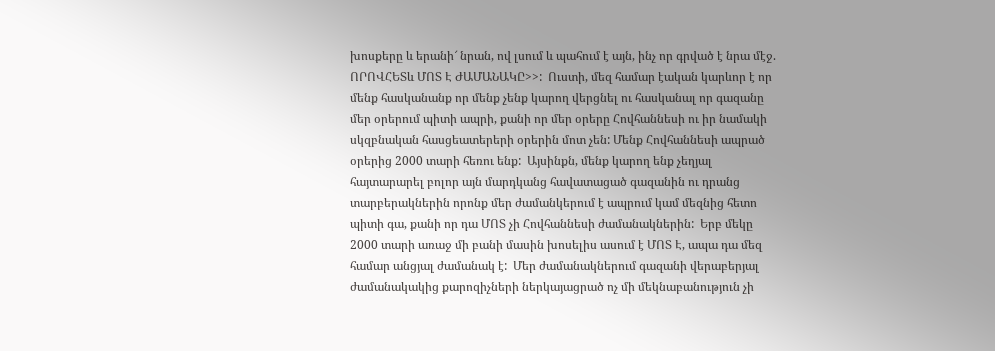խոսքերը և երանի՜ նրան, ով լսում և պահում է այն, ինչ որ գրված է նրա մէջ. ՈՐՈՎՀԵՏև ՄՈՏ Է ԺԱՄԱՆԱԿԸ>>:  Ուստի, մեզ համար էական կարևոր է որ մենք հասկանանք որ մենք չենք կարող վերցնել ու հասկանալ որ գազանը մեր օրերում պիտի ապրի, քանի որ մեր օրերը Հովհաննեսի ու իր նամակի սկզբնական հասցեատերերի օրերին մոտ չեն: Մենք Հովհաննեսի ապրած օրերից 2000 տարի հեռու ենք:  Այսինքն, մենք կարող ենք չեղյալ հայտարարել բոլոր այն մարդկանց հավատացած գազանին ու դրանց տարբերակներին որոնք մեր ժամանկերում է ապրում կամ մեզնից հետո պիտի գա, քանի որ դա ՄՈՏ չի Հովհաննեսի ժամանակներին:  Երբ մեկը 2000 տարի առաջ մի բանի մասին խոսելիս ասում է ՄՈՏ Է, ապա դա մեզ համար անցյալ ժամանակ է:  Մեր ժամանակներում գազանի վերաբերյալ ժամանակակից քարոզիչների ներկայացրած ոչ մի մեկնաբանություն չի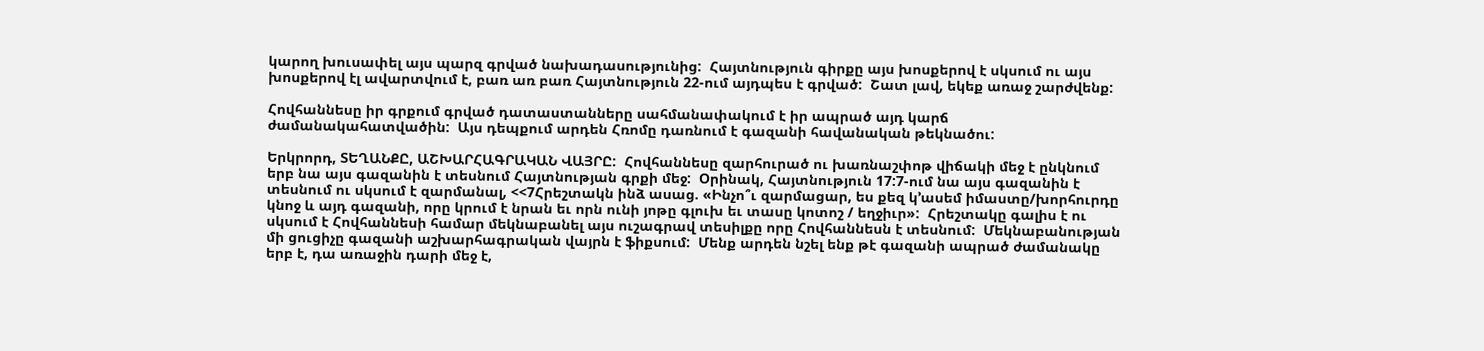կարող խուսափել այս պարզ գրված նախադասությունից:  Հայտնություն գիրքը այս խոսքերով է սկսում ու այս խոսքերով էլ ավարտվում է, բառ առ բառ Հայտնություն 22-ում այդպես է գրված:  Շատ լավ, եկեք առաջ շարժվենք:

Հովհաննեսը իր գրքում գրված դատաստանները սահմանափակում է իր ապրած այդ կարճ ժամանակահատվածին:  Այս դեպքում արդեն Հռոմը դառնում է գազանի հավանական թեկնածու:

Երկրորդ, ՏԵՂԱՆՔԸ, ԱՇԽԱՐՀԱԳՐԱԿԱՆ ՎԱՅՐԸ:  Հովհաննեսը զարհուրած ու խառնաշփոթ վիճակի մեջ է ընկնում երբ նա այս գազանին է տեսնում Հայտնության գրքի մեջ:  Օրինակ, Հայտնություն 17:7-ում նա այս գազանին է տեսնում ու սկսում է զարմանալ, <<7Հրեշտակն ինձ ասաց. «Ինչո՞ւ զարմացար, ես քեզ կ՚ասեմ իմաստը/խորհուրդը կնոջ և այդ գազանի, որը կրում է նրան եւ որն ունի յոթը գլուխ եւ տասը կոտոշ / եղջիւր»:  Հրեշտակը գալիս է ու սկսում է Հովհաննեսի համար մեկնաբանել այս ուշագրավ տեսիլքը որը Հովհաննեսն է տեսնում:  Մեկնաբանության մի ցուցիչը գազանի աշխարհագրական վայրն է ֆիքսում:  Մենք արդեն նշել ենք թէ գազանի ապրած ժամանակը երբ է, դա առաջին դարի մեջ է,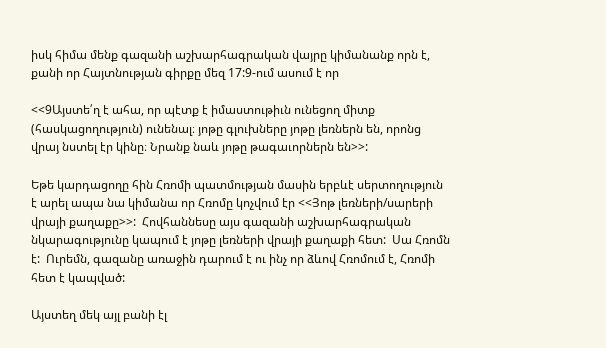իսկ հիմա մենք գազանի աշխարհագրական վայրը կիմանանք որն է, քանի որ Հայտնության գիրքը մեզ 17:9-ում ասում է որ

<<9Այստե՛ղ է ահա, որ պէտք է իմաստութիւն ունեցող միտք (հասկացողություն) ունենալ։ յոթը գլուխները յոթը լեռներն են, որոնց վրայ նստել էր կինը։ Նրանք նաև յոթը թագաւորներն են>>:

Եթե կարդացողը հին Հռոմի պատմության մասին երբևէ սերտողություն է արել ապա նա կիմանա որ Հռոմը կոչվում էր <<Յոթ լեռների/սարերի վրայի քաղաքը>>:  Հովհաննեսը այս գազանի աշխարհագրական նկարագությունը կապում է յոթը լեռների վրայի քաղաքի հետ:  Սա Հռոմն է:  Ուրեմն, գազանը առաջին դարում է ու ինչ որ ձևով Հռոմում է, Հռոմի հետ է կապված:

Այստեղ մեկ այլ բանի էլ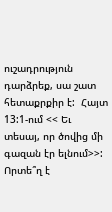ուշադրություն դարձրեք, սա շատ հետաքրքիր է:  Հայտ 13:1-ում << Եւ տեսայ, որ ծովից մի գազան էր ելնում>>:  Որտե՞ղ է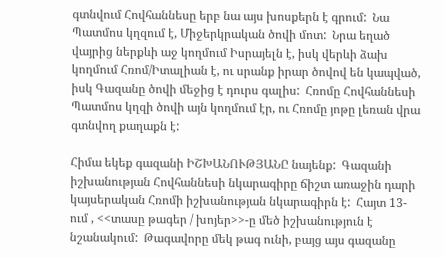գտնվում Հովհաննեսը երբ նա այս խոսքերն է գրում:  Նա Պատմոս կղզում է, Միջերկրական ծովի մոտ:  Նրա եղած վայրից ներքևի աջ կողմում Իսրայելն է, իսկ վերևի ձախ կողմում Հռոմ/Իտալիան է, ու սրանք իրար ծովով են կապված, իսկ Գազանը ծովի մեջից է դուրս գալիս:  Հռոմը Հովհաննեսի Պատմոս կղզի ծովի այն կողմում էր, ու Հռոմը յոթը լեռան վրա գտնվող քաղաքն է:

Հիմա եկեք գազանի ԻՇԽԱՆՈՒԹՅԱՆԸ նայենք:  Գազանի իշխանության Հովհաննեսի նկարագիրը ճիշտ առաջին դարի կայսերական Հռոմի իշխանության նկարագիրն է:  Հայտ 13-ում , <<տասը թագեր / խոյեր>>-ը մեծ իշխանություն է նշանակում:  Թագավորը մեկ թագ ունի, բայց այս գազանը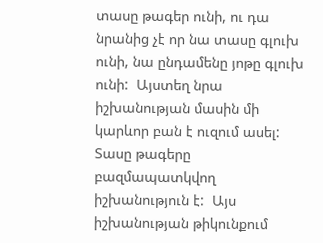տասը թագեր ունի, ու դա նրանից չէ որ նա տասը գլուխ ունի, նա ընդամենը յոթը գլուխ ունի:  Այստեղ նրա իշխանության մասին մի կարևոր բան է ուզում ասել:  Տասը թագերը բազմապատկվող իշխանություն է:  Այս իշխանության թիկունքում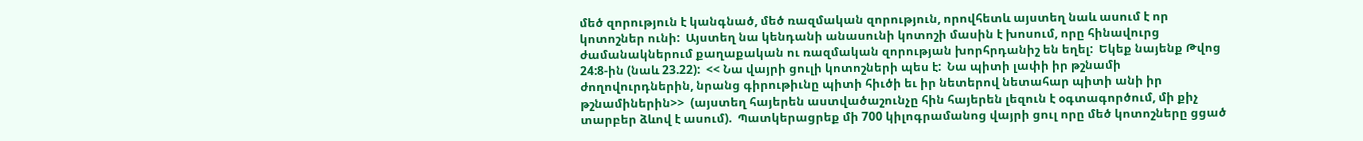մեծ զորություն է կանգնած, մեծ ռազմական զորություն, որովհետև այստեղ նաև ասում է որ կոտոշներ ունի:  Այստեղ նա կենդանի անասունի կոտոշի մասին է խոսում, որը հինավուրց ժամանակներում քաղաքական ու ռազմական զորության խորհրդանիշ են եղել:  Եկեք նայենք Թվոց 24:8-ին (նաև 23.22):  << Նա վայրի ցուլի կոտոշների պես է:  Նա պիտի լափի իր թշնամի ժողովուրդներին, նրանց գիրութիւնը պիտի հիւծի եւ իր նետերով նետահար պիտի անի իր թշնամիներին>>  (այստեղ հայերեն աստվածաշունչը հին հայերեն լեզուն է օգտագործում, մի քիչ տարբեր ձևով է ասում).  Պատկերացրեք մի 700 կիլոգրամանոց վայրի ցուլ որը մեծ կոտոշները ցցած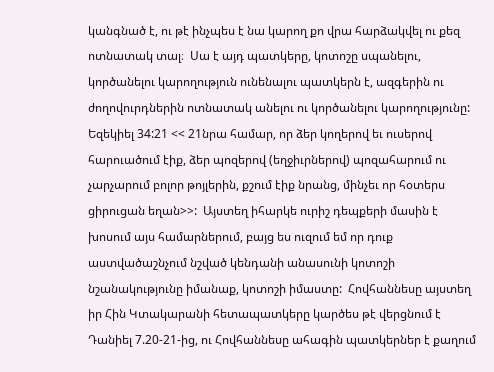կանգնած է, ու թէ ինչպես է նա կարող քո վրա հարձակվել ու քեզ ոտնատակ տալ։  Սա է այդ պատկերը, կոտոշը սպանելու, կործանելու կարողություն ունենալու պատկերն է, ազգերին ու ժողովուրդներին ոտնատակ անելու ու կործանելու կարողությունը:  Եզեկիել 34:21 << 21նրա համար, որ ձեր կողերով եւ ուսերով հարուածում էիք, ձեր պոզերով (եղջիւրներով) պոզահարում ու չարչարում բոլոր թոյլերին, քշում էիք նրանց, մինչեւ որ հօտերս ցիրուցան եղան>>:  Այստեղ իհարկե ուրիշ դեպքերի մասին է խոսում այս համարներում, բայց ես ուզում եմ որ դուք աստվածաշնչում նշված կենդանի անասունի կոտոշի նշանակությունը իմանաք, կոտոշի իմաստը:  Հովհաննեսը այստեղ իր Հին Կտակարանի հետապատկերը կարծես թէ վերցնում է Դանիել 7.20-21-ից, ու Հովհաննեսը ահագին պատկերներ է քաղում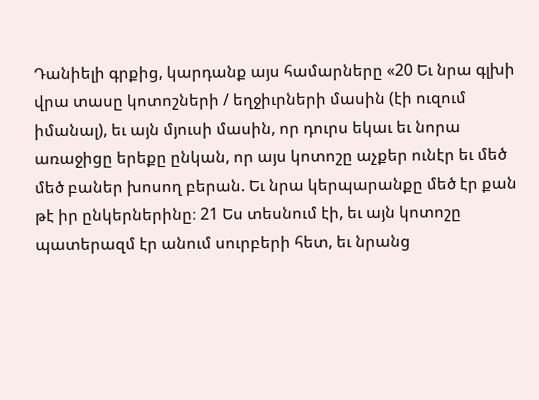Դանիելի գրքից, կարդանք այս համարները «20 Եւ նրա գլխի վրա տասը կոտոշների / եղջիւրների մասին (էի ուզում իմանալ), եւ այն մյուսի մասին, որ դուրս եկաւ եւ նորա առաջիցը երեքը ընկան, որ այս կոտոշը աչքեր ունէր եւ մեծ մեծ բաներ խոսող բերան. Եւ նրա կերպարանքը մեծ էր քան թէ իր ընկերներինը։ 21 Ես տեսնում էի, եւ այն կոտոշը պատերազմ էր անում սուրբերի հետ, եւ նրանց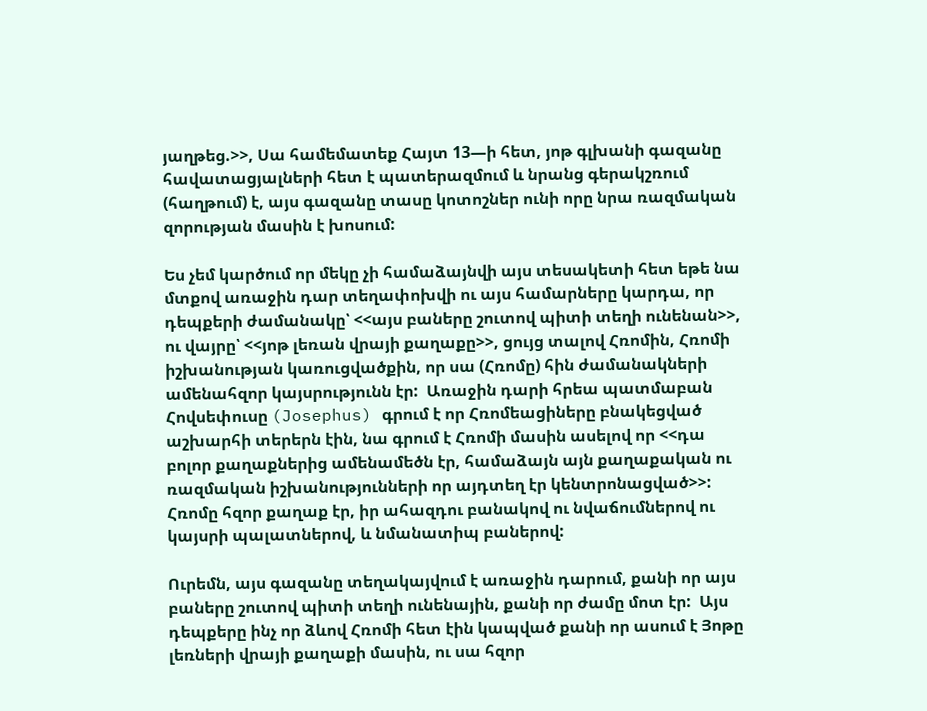յաղթեց.>>, Սա համեմատեք Հայտ 13—ի հետ, յոթ գլխանի գազանը հավատացյալների հետ է պատերազմում և նրանց գերակշռում (հաղթում) է, այս գազանը տասը կոտոշներ ունի որը նրա ռազմական զորության մասին է խոսում:

Ես չեմ կարծում որ մեկը չի համաձայնվի այս տեսակետի հետ եթե նա մտքով առաջին դար տեղափոխվի ու այս համարները կարդա, որ դեպքերի ժամանակը՝ <<այս բաները շուտով պիտի տեղի ունենան>>, ու վայրը՝ <<յոթ լեռան վրայի քաղաքը>>, ցույց տալով Հռոմին, Հռոմի իշխանության կառուցվածքին, որ սա (Հռոմը) հին ժամանակների ամենահզոր կայսրությունն էր:  Առաջին դարի հրեա պատմաբան Հովսեփուսը (Josephus) գրում է որ Հռոմեացիները բնակեցված աշխարհի տերերն էին, նա գրում է Հռոմի մասին ասելով որ <<դա բոլոր քաղաքներից ամենամեծն էր, համաձայն այն քաղաքական ու ռազմական իշխանությունների որ այդտեղ էր կենտրոնացված>>:  Հռոմը հզոր քաղաք էր, իր ահազդու բանակով ու նվաճումներով ու կայսրի պալատներով, և նմանատիպ բաներով:

Ուրեմն, այս գազանը տեղակայվում է առաջին դարում, քանի որ այս բաները շուտով պիտի տեղի ունենային, քանի որ ժամը մոտ էր:  Այս դեպքերը ինչ որ ձևով Հռոմի հետ էին կապված քանի որ ասում է Յոթը լեռների վրայի քաղաքի մասին, ու սա հզոր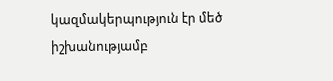կազմակերպություն էր մեծ իշխանությամբ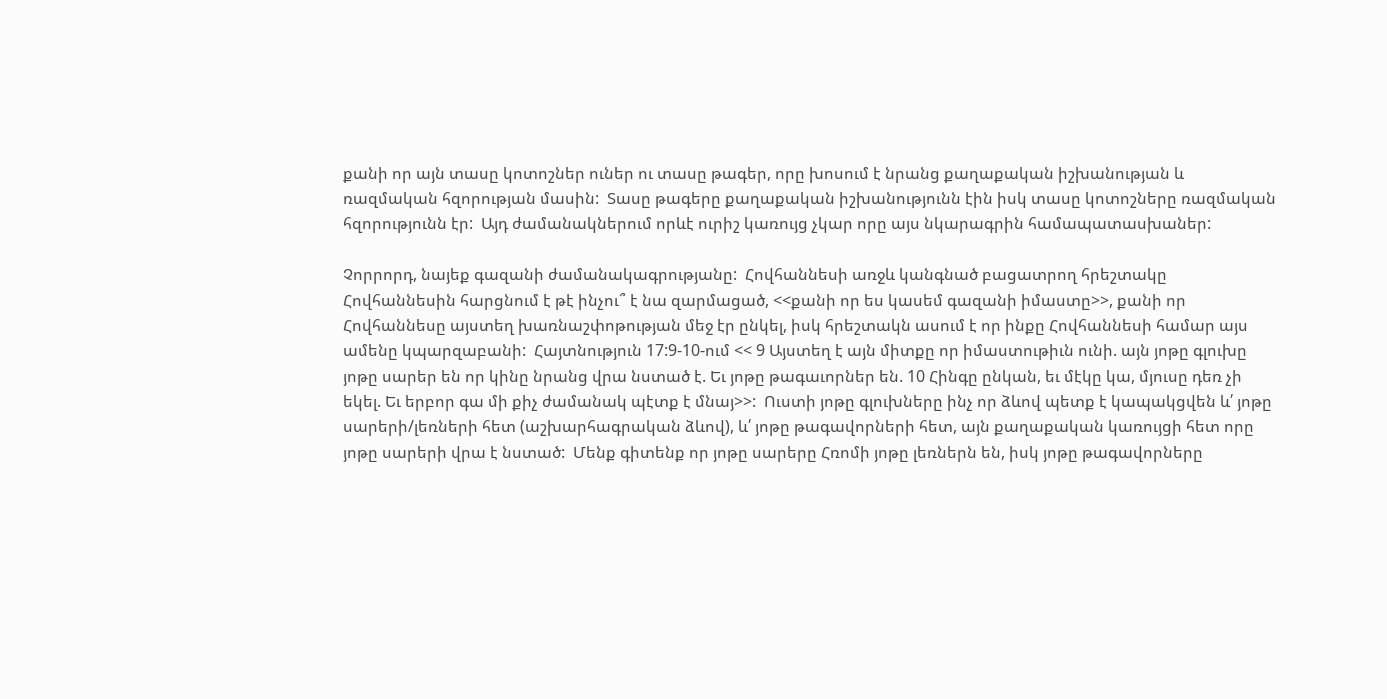քանի որ այն տասը կոտոշներ ուներ ու տասը թագեր, որը խոսում է նրանց քաղաքական իշխանության և ռազմական հզորության մասին:  Տասը թագերը քաղաքական իշխանությունն էին իսկ տասը կոտոշները ռազմական հզորությունն էր:  Այդ ժամանակներում որևէ ուրիշ կառույց չկար որը այս նկարագրին համապատասխաներ:

Չորրորդ, նայեք գազանի ժամանակագրությանը:  Հովհաննեսի առջև կանգնած բացատրող հրեշտակը Հովհաննեսին հարցնում է թէ ինչու՞ է նա զարմացած, <<քանի որ ես կասեմ գազանի իմաստը>>, քանի որ Հովհաննեսը այստեղ խառնաշփոթության մեջ էր ընկել, իսկ հրեշտակն ասում է որ ինքը Հովհաննեսի համար այս ամենը կպարզաբանի:  Հայտնություն 17:9-10-ում << 9 Այստեղ է այն միտքը որ իմաստութիւն ունի. այն յոթը գլուխը յոթը սարեր են որ կինը նրանց վրա նստած է. Եւ յոթը թագաւորներ են. 10 Հինգը ընկան, եւ մէկը կա, մյուսը դեռ չի եկել. Եւ երբոր գա մի քիչ ժամանակ պէտք է մնայ>>:  Ուստի յոթը գլուխները ինչ որ ձևով պետք է կապակցվեն և՛ յոթը սարերի/լեռների հետ (աշխարհագրական ձևով), և՛ յոթը թագավորների հետ, այն քաղաքական կառույցի հետ որը յոթը սարերի վրա է նստած:  Մենք գիտենք որ յոթը սարերը Հռոմի յոթը լեռներն են, իսկ յոթը թագավորները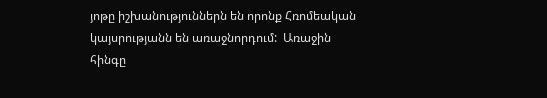յոթը իշխանություններն են որոնք Հռոմեական կայսրությանն են առաջնորդում:  Առաջին հինգը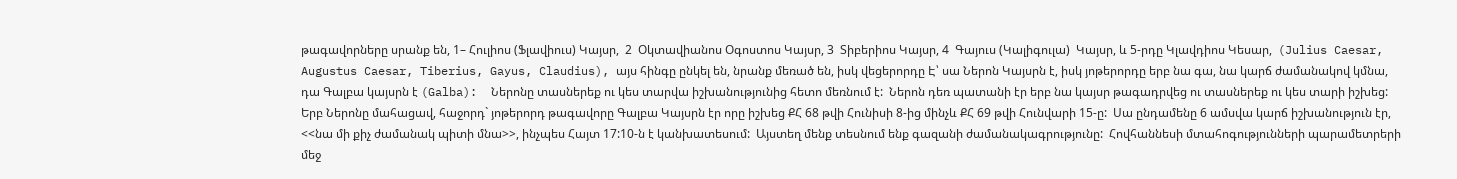թագավորները սրանք են, 1– Հուլիոս (Ֆլավիուս) Կայսր,  2  Օկտավիանոս Օգոստոս Կայսր, 3  Տիբերիոս Կայսր, 4  Գայուս (Կալիգուլա)  Կայսր, և 5-րդը Կլավդիոս Կեսար,  (Julius Caesar, Augustus Caesar, Tiberius, Gayus, Claudius), այս հինգը ընկել են, նրանք մեռած են, իսկ վեցերորդը Է՝ սա Ներոն Կայսրն է, իսկ յոթերորդը երբ նա գա, նա կարճ ժամանակով կմնա, դա Գալբա կայսրն է (Galba):  Ներոնը տասներեք ու կես տարվա իշխանությունից հետո մեռնում է:  Ներոն դեռ պատանի էր երբ նա կայսր թագադրվեց ու տասներեք ու կես տարի իշխեց:  Երբ Ներոնը մահացավ, հաջորդ` յոթերորդ թագավորը Գալբա Կայսրն էր որը իշխեց ՔՀ 68 թվի Հունիսի 8-ից մինչև ՔՀ 69 թվի Հունվարի 15-ը:  Սա ընդամենը 6 ամսվա կարճ իշխանություն էր, <<նա մի քիչ ժամանակ պիտի մնա>>, ինչպես Հայտ 17:10-ն է կանխատեսում:  Այստեղ մենք տեսնում ենք գազանի ժամանակագրությունը:  Հովհաննեսի մտահոգությունների պարամետրերի մեջ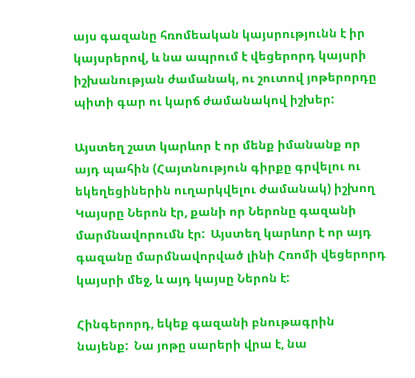այս գազանը հռոմեական կայսրությունն է իր կայսրերով, և նա ապրում է վեցերորդ կայսրի իշխանության ժամանակ, ու շուտով յոթերորդը պիտի գար ու կարճ ժամանակով իշխեր:

Այստեղ շատ կարևոր է որ մենք իմանանք որ այդ պահին (Հայտնություն գիրքը գրվելու ու եկեղեցիներին ուղարկվելու ժամանակ) իշխող Կայսրը Ներոն էր, քանի որ Ներոնը գազանի մարմնավորումն էր:  Այստեղ կարևոր է որ այդ գազանը մարմնավորված լինի Հռոմի վեցերորդ կայսրի մեջ, և այդ կայսը Ներոն է:

Հինգերորդ, եկեք գազանի բնութագրին նայենք:  Նա յոթը սարերի վրա է, նա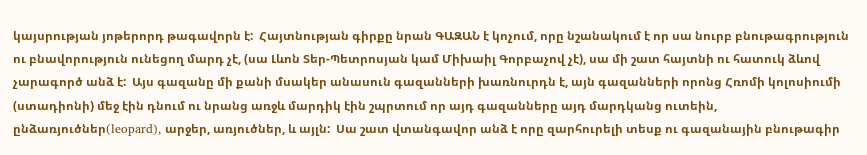կայսրության յոթերորդ թագավորն է:  Հայտնության գիրքը նրան ԳԱԶԱՆ է կոչում, որը նշանակում է որ սա նուրբ բնութագրություն ու բնավորություն ունեցող մարդ չէ, (սա Լևոն Տեր-Պետրոսյան կամ Միխաիլ Գորբաչով չէ), սա մի շատ հայտնի ու հատուկ ձևով չարագործ անձ է:  Այս գազանը մի քանի մսակեր անասուն գազանների խառնուրդն է, այն գազանների որոնց Հռոմի կոլոսիումի (ստադիոնի) մեջ էին դնում ու նրանց առջև մարդիկ էին շպրտում որ այդ գազանները այդ մարդկանց ուտեին, ընձառյուծներ(leopard), արջեր, առյուծներ, և այլն:  Սա շատ վտանգավոր անձ է որը զարհուրելի տեսք ու գազանային բնութագիր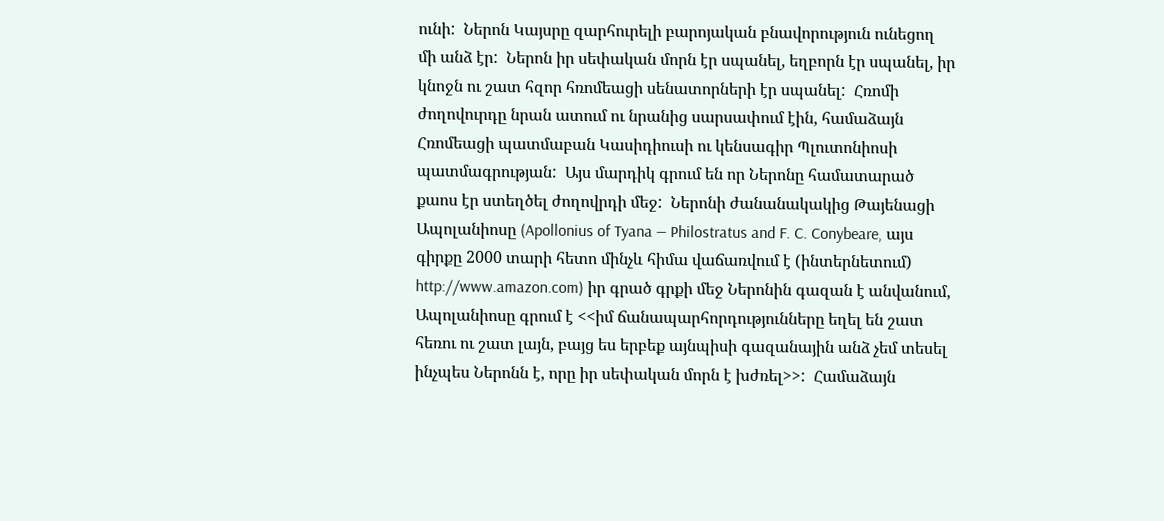ունի:  Ներոն Կայսրը զարհուրելի բարոյական բնավորություն ունեցող մի անձ էր:  Ներոն իր սեփական մորն էր սպանել, եղբորն էր սպանել, իր կնոջն ու շատ հզոր հռոմեացի սենատորների էր սպանել:  Հռոմի ժողովուրդը նրան ատում ու նրանից սարսափում էին, համաձայն Հռոմեացի պատմաբան Կասիդիուսի ու կենսագիր Պլուտոնիոսի պատմագրության:  Այս մարդիկ գրում են որ Ներոնը համատարած քաոս էր ստեղծել ժողովրդի մեջ:  Ներոնի ժանանակակից Թայենացի Ապոլանիոսը (Apollonius of Tyana — Philostratus and F. C. Conybeare, այս գիրքը 2000 տարի հետո մինչև հիմա վաճառվում է (ինտերնետում) http://www.amazon.com) իր գրած գրքի մեջ Ներոնին գազան է անվանում, Ապոլանիոսը գրում է <<իմ ճանապարհորդությունները եղել են շատ հեռու ու շատ լայն, բայց ես երբեք այնպիսի գազանային անձ չեմ տեսել ինչպես Ներոնն է, որը իր սեփական մորն է խժռել>>:  Համաձայն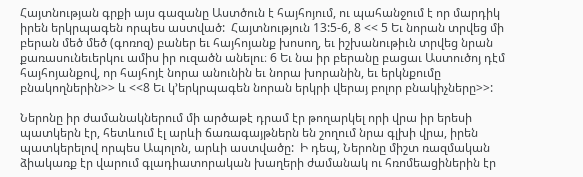Հայտնության գրքի այս գազանը Աստծուն է հայհոյում, ու պահանջում է որ մարդիկ իրեն երկրպագեն որպես աստված:  Հայտնություն 13:5-6, 8 << 5 Եւ նորան տրվեց մի բերան մեծ մեծ (գոռոզ) բաներ եւ հայհոյանք խոսող, եւ իշխանութիւն տրվեց նրան քառասունեւերկու ամիս իր ուզածն անելու։ 6 Եւ նա իր բերանը բացաւ Աստուծոյ դէմ հայհոյանքով, որ հայհոյէ նորա անունին եւ նորա խորանին, եւ երկնքումը բնակողներին>> և <<8 Եւ կ’երկրպագեն նորան երկրի վերայ բոլոր բնակիչները>>:

Ներոնը իր ժամանակներում մի արծաթէ դրամ էր թողարկել որի վրա իր երեսի պատկերն էր, հետևում էլ արևի ճառագայթներն են շողում նրա գլխի վրա, իրեն պատկերելով որպես Ապոլոն, արևի աստվածը:  Ի դեպ, Ներոնը միշտ ռազմական ձիակառք էր վարում գլադիատորական խաղերի ժամանակ ու հռոմեացիներին էր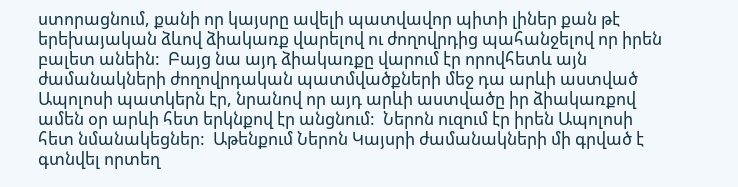ստորացնում, քանի որ կայսրը ավելի պատվավոր պիտի լիներ քան թէ երեխայական ձևով ձիակառք վարելով ու ժողովրդից պահանջելով որ իրեն բալետ անեին:  Բայց նա այդ ձիակառքը վարում էր որովհետև այն ժամանակների ժողովրդական պատմվածքների մեջ դա արևի աստված Ապոլոսի պատկերն էր, նրանով որ այդ արևի աստվածը իր ձիակառքով ամեն օր արևի հետ երկնքով էր անցնում:  Ներոն ուզում էր իրեն Ապոլոսի հետ նմանակեցներ:  Աթենքում Ներոն Կայսրի ժամանակների մի գրված է գտնվել որտեղ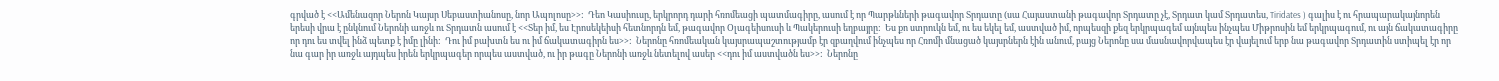գրված է <<Ամենազոր Ներոն Կայսր Սեբաստիանոսը, նոր Ապոլոսը>>:  Դեո Կասիուսը, երկրորդ դարի հռոմեացի պատմագիրը, ասում է որ Պարթևների թագավոր Տրդատը (սա Հայաստանի թագավոր Տրդատը չէ, Տրդատ կամ Տրդատես, Tiridates ) գալիս է ու հրապարակայնորեն երեսի վրա է ընկնում Ներոնի առջև ու Տրդատն ասում է <<Տեր իմ, ես Էրոսեկեիսի հետնորդն եմ, թագավոր Օլագեիսուսի և Պակերուսի եղբայրը:  Ես քո ստրուկն եմ, ու ես եկել եմ, աստված իմ, որպեսզի քեզ երկրպագեմ այնպես ինչպես Միթրոսին եմ երկրպագում, ու այն ճակատագիրը որ դու ես տվել ինձ պետք է իմը լինի:  Դու իմ բախտն ես ու իմ ճակատագիրն ես>>:  Ներոնը հռոմեական կայսրապաշտությամբ էր զբաղվում ինչպես որ Հռոմի մնացած կայսրներն էին անում, բայց Ներոնը սա մասնավորվապես էր վայելում երբ նա թագավոր Տրդատին ստիպել էր որ նա գար իր առջև այդպես իրեն երկրպագեր որպես աստված, ու իր թագը Ներոնի առջև նետելով ասեր <<դու իմ աստվածն ես>>:  Ներոնը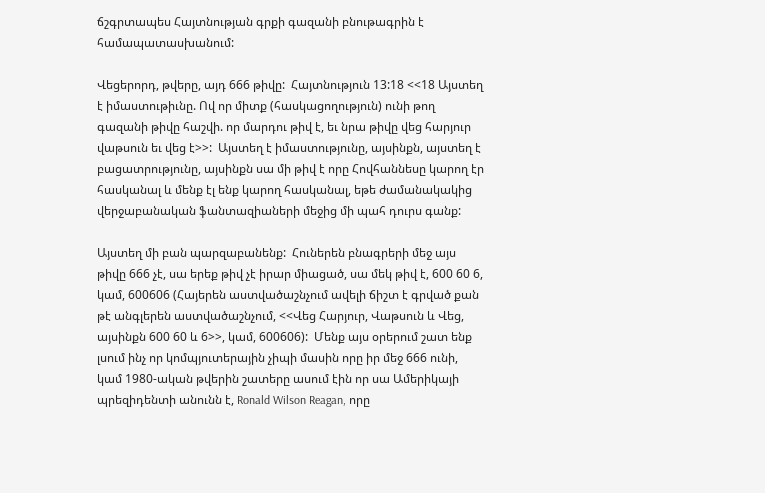ճշգրտապես Հայտնության գրքի գազանի բնութագրին է համապատասխանում:

Վեցերորդ, թվերը, այդ 666 թիվը:  Հայտնություն 13:18 <<18 Այստեղ է իմաստութիւնը. Ով որ միտք (հասկացողություն) ունի թող գազանի թիվը հաշվի. որ մարդու թիվ է, եւ նրա թիվը վեց հարյուր վաթսուն եւ վեց է>>:  Այստեղ է իմաստությունը, այսինքն, այստեղ է բացատրությունը, այսինքն սա մի թիվ է որը Հովհաննեսը կարող էր հասկանալ և մենք էլ ենք կարող հասկանալ, եթե ժամանակակից վերջաբանական ֆանտազիաների մեջից մի պահ դուրս գանք:

Այստեղ մի բան պարզաբանենք:  Հուներեն բնագրերի մեջ այս թիվը 666 չէ, սա երեք թիվ չէ իրար միացած, սա մեկ թիվ է, 600 60 6, կամ, 600606 (Հայերեն աստվածաշնչում ավելի ճիշտ է գրված քան թէ անգլերեն աստվածաշնչում, <<Վեց Հարյուր, Վաթսուն և Վեց, այսինքն 600 60 և 6>>, կամ, 600606):  Մենք այս օրերում շատ ենք լսում ինչ որ կոմպյուտերային չիպի մասին որը իր մեջ 666 ունի, կամ 1980-ական թվերին շատերը ասում էին որ սա Ամերիկայի պրեզիդենտի անունն է, Ronald Wilson Reagan, որը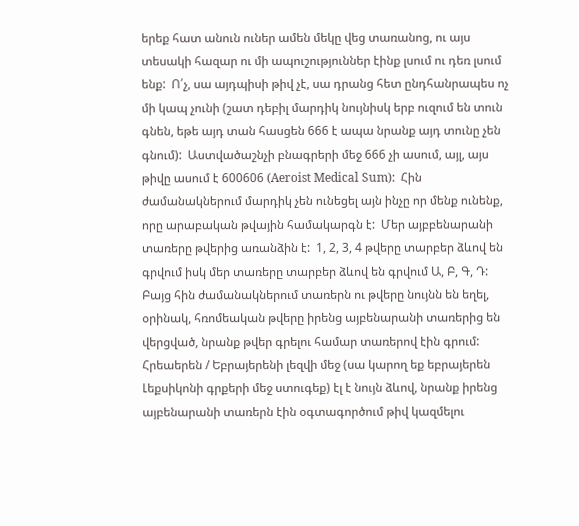երեք հատ անուն ուներ ամեն մեկը վեց տառանոց, ու այս տեսակի հազար ու մի ապուշություններ էինք լսում ու դեռ լսում ենք:  Ո՛չ, սա այդպիսի թիվ չէ, սա դրանց հետ ընդհանրապես ոչ մի կապ չունի (շատ դեբիլ մարդիկ նույնիսկ երբ ուզում են տուն գնեն, եթե այդ տան հասցեն 666 է ապա նրանք այդ տունը չեն գնում):  Աստվածաշնչի բնագրերի մեջ 666 չի ասում, այլ, այս թիվը ասում է 600606 (Aeroist Medical Sum):  Հին ժամանակներում մարդիկ չեն ունեցել այն ինչը որ մենք ունենք, որը արաբական թվային համակարգն է:  Մեր այբբենարանի տառերը թվերից առանձին է:  1, 2, 3, 4 թվերը տարբեր ձևով են գրվում իսկ մեր տառերը տարբեր ձևով են գրվում Ա, Բ, Գ, Դ:  Բայց հին ժամանակներում տառերն ու թվերը նույնն են եղել, օրինակ, հռոմեական թվերը իրենց այբենարանի տառերից են վերցված, նրանք թվեր գրելու համար տառերով էին գրում:  Հրեաերեն / Եբրայերենի լեզվի մեջ (սա կարող եք եբրայերեն Լեքսիկոնի գրքերի մեջ ստուգեք) էլ է նույն ձևով, նրանք իրենց այբենարանի տառերն էին օգտագործում թիվ կազմելու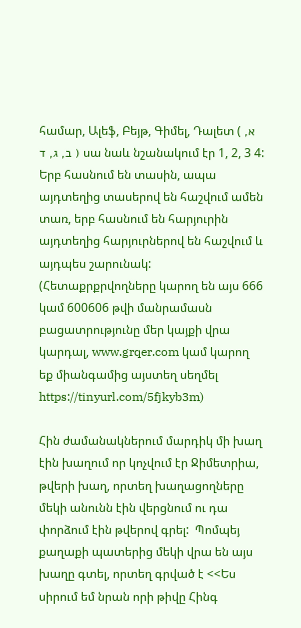համար, Ալեֆ, Բեյթ, Գիմել, Դալետ ( א, ב, ג, ד ) սա նաև նշանակում էր 1, 2, 3 4:  Երբ հասնում են տասին, ապա այդտեղից տասերով են հաշվում ամեն տառ, երբ հասնում են հարյուրին այդտեղից հարյուրներով են հաշվում և այդպես շարունակ:  (Հետաքրքրվողները կարող են այս 666 կամ 600606 թվի մանրամասն բացատրությունը մեր կայքի վրա կարդալ, www.grqer.com կամ կարող եք միանգամից այստեղ սեղմել https://tinyurl.com/5fjkyb3m)

Հին ժամանակներում մարդիկ մի խաղ էին խաղում որ կոչվում էր Ջիմետրիա, թվերի խաղ, որտեղ խաղացողները մեկի անունն էին վերցնում ու դա փորձում էին թվերով գրել:  Պոմպեյ քաղաքի պատերից մեկի վրա են այս խաղը գտել, որտեղ գրված է <<Ես սիրում եմ նրան որի թիվը Հինգ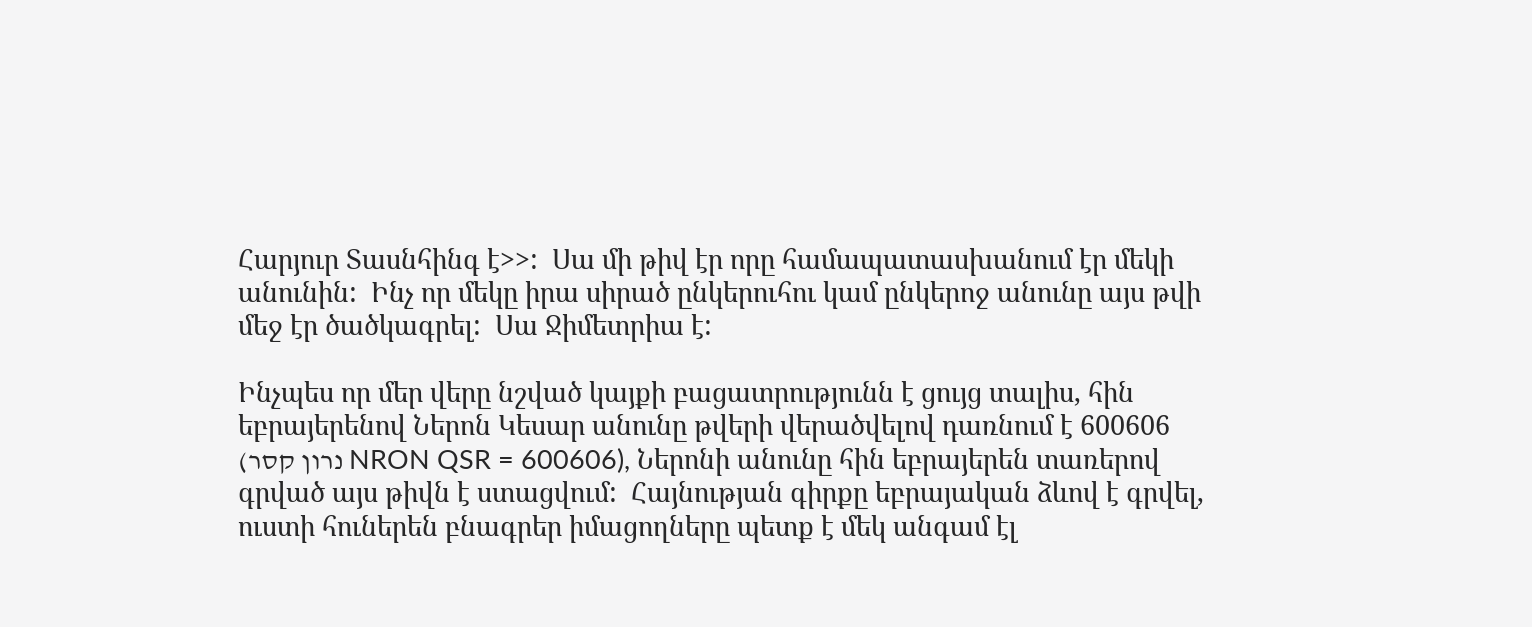Հարյուր Տասնհինգ է>>:  Սա մի թիվ էր որը համապատասխանում էր մեկի անունին:  Ինչ որ մեկը իրա սիրած ընկերուհու կամ ընկերոջ անունը այս թվի մեջ էր ծածկագրել:  Սա Ջիմետրիա է:

Ինչպես որ մեր վերը նշված կայքի բացատրությունն է ցույց տալիս, հին եբրայերենով Ներոն Կեսար անունը թվերի վերածվելով դառնում է 600606 (נרון קסר NRON QSR = 600606), Ներոնի անունը հին եբրայերեն տառերով գրված այս թիվն է ստացվում:  Հայնության գիրքը եբրայական ձևով է գրվել, ուստի հուներեն բնագրեր իմացողները պետք է մեկ անգամ էլ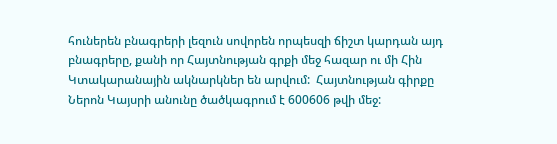հուներեն բնագրերի լեզուն սովորեն որպեսզի ճիշտ կարդան այդ բնագրերը, քանի որ Հայտնության գրքի մեջ հազար ու մի Հին Կտակարանային ակնարկներ են արվում:  Հայտնության գիրքը Ներոն Կայսրի անունը ծածկագրում է 600606 թվի մեջ: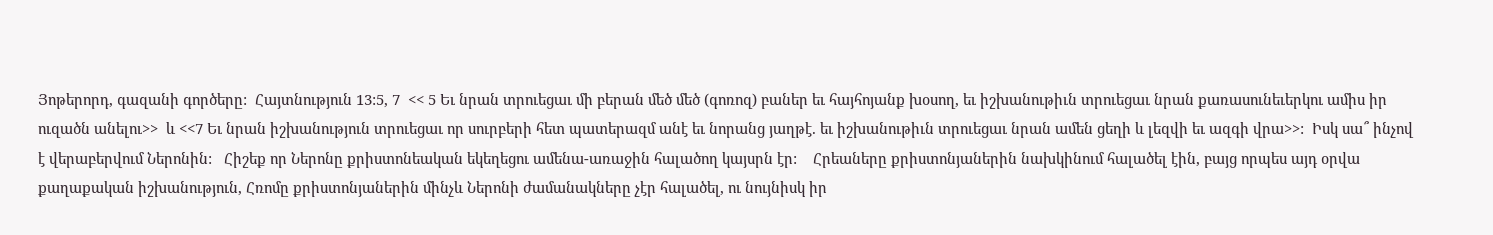Յոթերորդ, գազանի գործերը:  Հայտնություն 13:5, 7  << 5 Եւ նրան տրուեցաւ մի բերան մեծ մեծ (գոռոզ) բաներ եւ հայհոյանք խօսող, եւ իշխանութիւն տրուեցաւ նրան քառասունեւերկու ամիս իր ուզածն անելու>>  և <<7 Եւ նրան իշխանություն տրուեցաւ որ սուրբերի հետ պատերազմ անէ եւ նորանց յաղթէ. եւ իշխանութիւն տրուեցաւ նրան ամեն ցեղի և լեզվի եւ ազգի վրա>>:  Իսկ սա՞ ինչով է վերաբերվում Ներոնին:   Հիշեք որ Ներոնը քրիստոնեական եկեղեցու ամենա-առաջին հալածող կայսրն էր:    Հրեաները քրիստոնյաներին նախկինում հալածել էին, բայց որպես այդ օրվա քաղաքական իշխանություն, Հռոմը քրիստոնյաներին մինչև Ներոնի ժամանակները չէր հալածել, ու նույնիսկ իր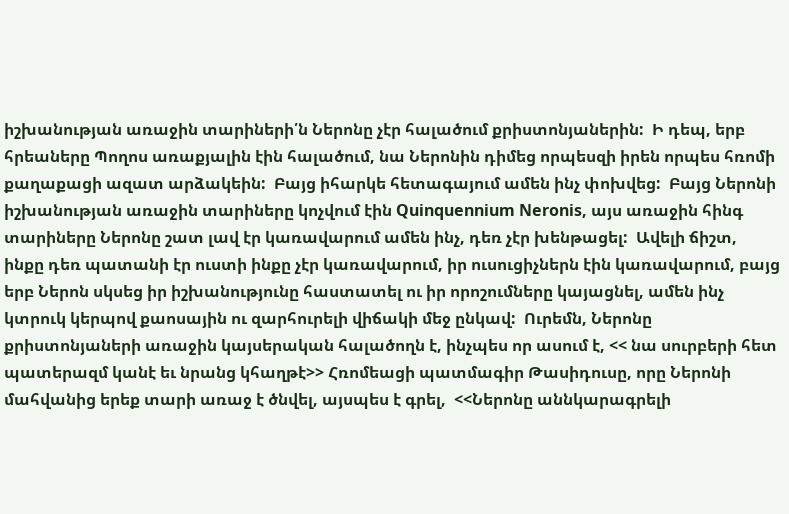իշխանության առաջին տարիների՛ն Ներոնը չէր հալածում քրիստոնյաներին:  Ի դեպ, երբ հրեաները Պողոս առաքյալին էին հալածում, նա Ներոնին դիմեց որպեսզի իրեն որպես հռոմի քաղաքացի ազատ արձակեին:  Բայց իհարկե հետագայում ամեն ինչ փոխվեց:  Բայց Ներոնի իշխանության առաջին տարիները կոչվում էին Quinquennium Neronis, այս առաջին հինգ տարիները Ներոնը շատ լավ էր կառավարում ամեն ինչ, դեռ չէր խենթացել:  Ավելի ճիշտ, ինքը դեռ պատանի էր ուստի ինքը չէր կառավարում, իր ուսուցիչներն էին կառավարում, բայց երբ Ներոն սկսեց իր իշխանությունը հաստատել ու իր որոշումները կայացնել, ամեն ինչ կտրուկ կերպով քաոսային ու զարհուրելի վիճակի մեջ ընկավ:  Ուրեմն, Ներոնը քրիստոնյաների առաջին կայսերական հալածողն է, ինչպես որ ասում է, << նա սուրբերի հետ պատերազմ կանէ եւ նրանց կհաղթէ>> Հռոմեացի պատմագիր Թասիդուսը, որը Ներոնի մահվանից երեք տարի առաջ է ծնվել, այսպես է գրել,  <<Ներոնը աննկարագրելի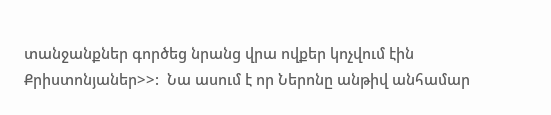տանջանքներ գործեց նրանց վրա ովքեր կոչվում էին Քրիստոնյաներ>>:  Նա ասում է որ Ներոնը անթիվ անհամար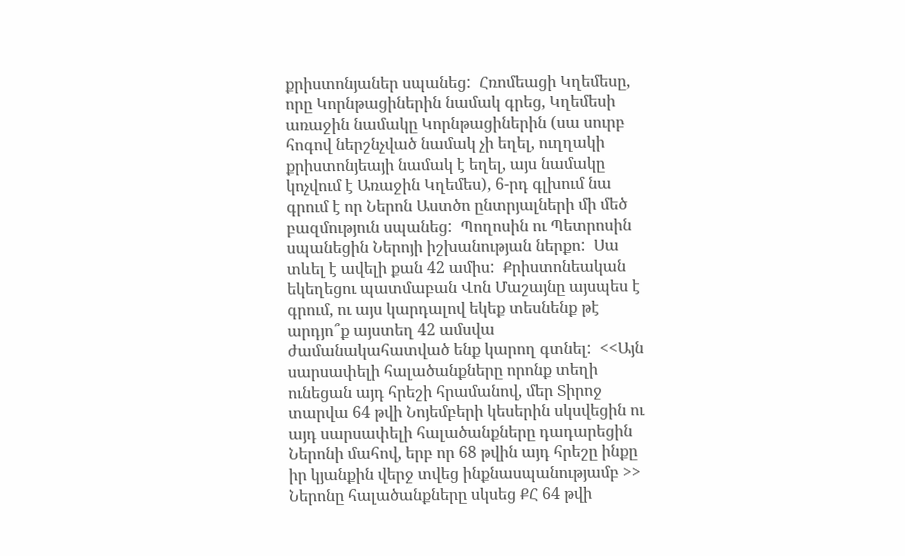քրիստոնյաներ սպանեց:  Հռոմեացի Կղեմեսը, որը Կորնթացիներին նամակ գրեց, Կղեմեսի առաջին նամակը Կորնթացիներին (սա սուրբ հոգով ներշնչված նամակ չի եղել, ուղղակի քրիստոնյեայի նամակ է եղել, այս նամակը կոչվում է Առաջին Կղեմես), 6-րդ գլխում նա գրում է որ Ներոն Աստծո ընտրյալների մի մեծ բազմություն սպանեց:  Պողոսին ու Պետրոսին սպանեցին Ներոյի իշխանության ներքո:  Սա տևել է ավելի քան 42 ամիս:  Քրիստոնեական եկեղեցու պատմաբան Վոն Մաշայնը այսպես է գրում, ու այս կարդալով եկեք տեսնենք թէ արդյո՞ք այստեղ 42 ամսվա ժամանակահատված ենք կարող գտնել:  <<Այն սարսափելի հալածանքները որոնք տեղի ունեցան այդ հրեշի հրամանով, մեր Տիրոջ տարվա 64 թվի Նոյեմբերի կեսերին սկսվեցին ու այդ սարսափելի հալածանքները դադարեցին Ներոնի մահով, երբ որ 68 թվին այդ հրեշը ինքը իր կյանքին վերջ տվեց ինքնասպանությամբ >>  Ներոնը հալածանքները սկսեց ՔՀ 64 թվի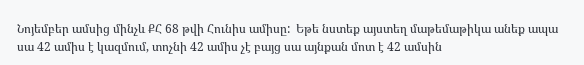Նոյեմբեր ամսից մինչև ՔՀ 68 թվի Հունիս ամիսը:  Եթե նստեք այստեղ մաթեմաթիկա անեք ապա սա 42 ամիս է կազմում, տոչնի 42 ամիս չէ բայց սա այնքան մոտ է 42 ամսին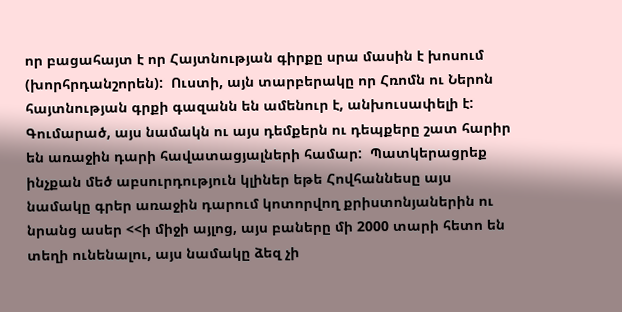որ բացահայտ է որ Հայտնության գիրքը սրա մասին է խոսում (խորհրդանշորեն):  Ուստի, այն տարբերակը որ Հռոմն ու Ներոն հայտնության գրքի գազանն են ամենուր է, անխուսափելի է:  Գումարած, այս նամակն ու այս դեմքերն ու դեպքերը շատ հարիր են առաջին դարի հավատացյալների համար:  Պատկերացրեք ինչքան մեծ աբսուրդություն կլիներ եթե Հովհաննեսը այս նամակը գրեր առաջին դարում կոտորվող քրիստոնյաներին ու նրանց ասեր <<ի միջի այլոց, այս բաները մի 2000 տարի հետո են տեղի ունենալու, այս նամակը ձեզ չի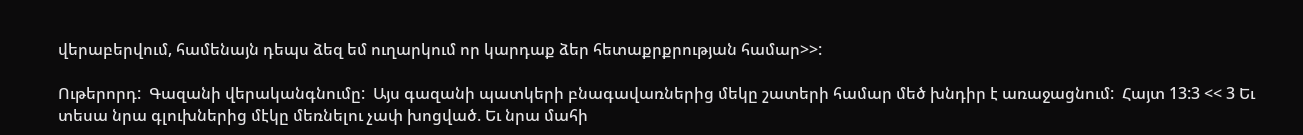վերաբերվում, համենայն դեպս ձեզ եմ ուղարկում որ կարդաք ձեր հետաքրքրության համար>>:

Ութերորդ:  Գազանի վերականգնումը:  Այս գազանի պատկերի բնագավառներից մեկը շատերի համար մեծ խնդիր է առաջացնում:  Հայտ 13:3 << 3 Եւ տեսա նրա գլուխներից մէկը մեռնելու չափ խոցված. Եւ նրա մահի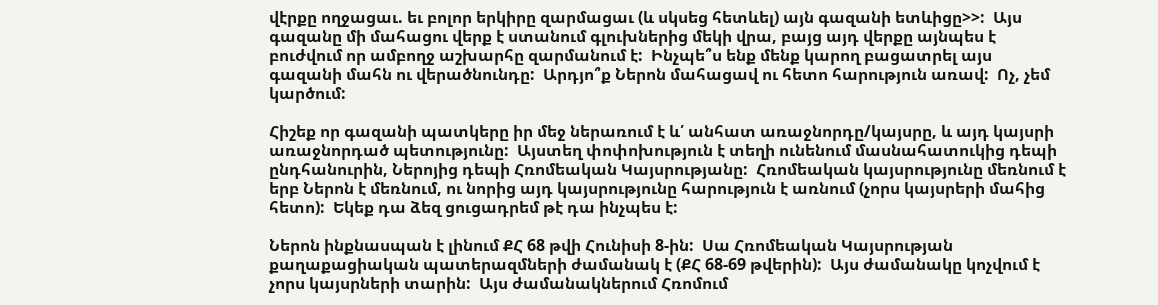վէրքը ողջացաւ. եւ բոլոր երկիրը զարմացաւ (և սկսեց հետևել) այն գազանի ետևիցը>>:  Այս գազանը մի մահացու վերք է ստանում գլուխներից մեկի վրա, բայց այդ վերքը այնպես է բուժվում որ ամբողջ աշխարհը զարմանում է:  Ինչպե՞ս ենք մենք կարող բացատրել այս գազանի մահն ու վերածնունդը:  Արդյո՞ք Ներոն մահացավ ու հետո հարություն առավ:  Ոչ, չեմ կարծում:

Հիշեք որ գազանի պատկերը իր մեջ ներառում է և՛ անհատ առաջնորդը/կայսրը, և այդ կայսրի առաջնորդած պետությունը:  Այստեղ փոփոխություն է տեղի ունենում մասնահատուկից դեպի ընդհանուրին, Ներոյից դեպի Հռոմեական Կայսրությանը:  Հռոմեական կայսրությունը մեռնում է երբ Ներոն է մեռնում, ու նորից այդ կայսրությունը հարություն է առնում (չորս կայսրերի մահից հետո):  Եկեք դա ձեզ ցուցադրեմ թէ դա ինչպես է:

Ներոն ինքնասպան է լինում ՔՀ 68 թվի Հունիսի 8-ին:  Սա Հռոմեական Կայսրության քաղաքացիական պատերազմների ժամանակ է (ՔՀ 68-69 թվերին):  Այս ժամանակը կոչվում է չորս կայսրների տարին:  Այս ժամանակներում Հռոմում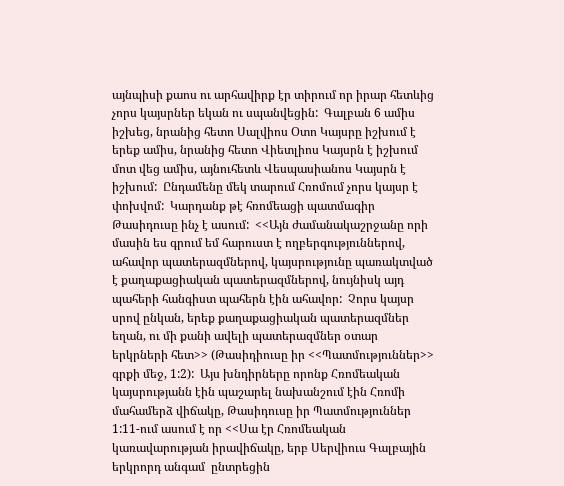այնպիսի քաոս ու արհավիրք էր տիրում որ իրար հետևից չորս կայսրներ եկան ու սպանվեցին:  Գալբան 6 ամիս իշխեց, նրանից հետո Սալվիոս Օտո Կայսրը իշխում է երեք ամիս, նրանից հետո Վիետլիոս Կայսրն է իշխում մոտ վեց ամիս, այնուհետև Վեսպասիանոս Կայսրն է իշխում:  Ընդամենը մեկ տարում Հռոմում չորս կայսր է փոխվոմ:  Կարդանք թէ հռոմեացի պատմագիր Թասիդուսը ինչ է ասում:  <<Այն ժամանակաշրջանը որի մասին ես գրում եմ հարուստ է ողբերգություններով, ահավոր պատերազմներով, կայսրությունը պառակտված է քաղաքացիական պատերազմներով, նույնիսկ այդ պահերի հանգիստ պահերն էին ահավոր:  Չորս կայսր սրով ընկան, երեք քաղաքացիական պատերազմներ եղան, ու մի քանի ավելի պատերազմներ օտար երկրների հետ>> (Թասիդիուսը իր <<Պատմություններ>> գրքի մեջ, 1:2):  Այս խնդիրները որոնք Հռոմեական կայսրությանն էին պաշարել նախանշում էին Հռոմի մահամերձ վիճակը, Թասիդուսը իր Պատմություններ 1:11-ում ասում է որ <<Սա էր Հռոմեական կառավարության իրավիճակը, երբ Սերվիուս Գալբային երկրորդ անգամ  ընտրեցին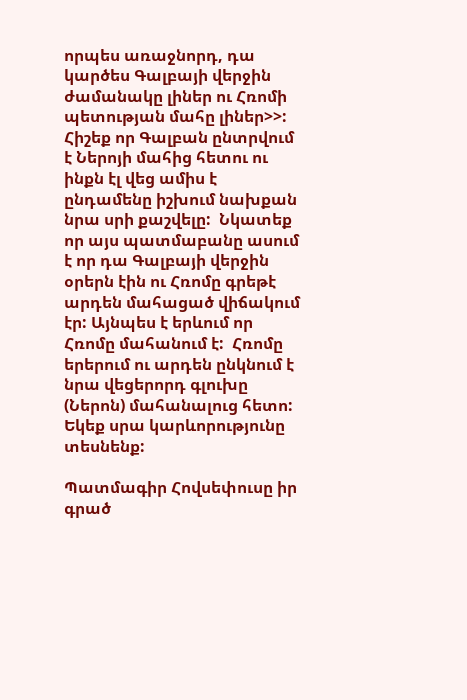որպես առաջնորդ, դա կարծես Գալբայի վերջին ժամանակը լիներ ու Հռոմի պետության մահը լիներ>>:  Հիշեք որ Գալբան ընտրվում է Ներոյի մահից հետու ու ինքն էլ վեց ամիս է ընդամենը իշխում նախքան նրա սրի քաշվելը:  Նկատեք որ այս պատմաբանը ասում է որ դա Գալբայի վերջին օրերն էին ու Հռոմը գրեթէ արդեն մահացած վիճակում էր: Այնպես է երևում որ Հռոմը մահանում է:  Հռոմը երերում ու արդեն ընկնում է նրա վեցերորդ գլուխը (Ներոն) մահանալուց հետո: Եկեք սրա կարևորությունը տեսնենք:

Պատմագիր Հովսեփուսը իր գրած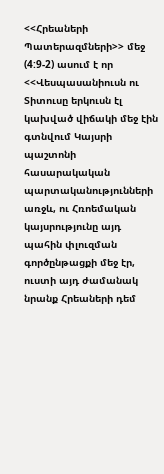<<Հրեաների Պատերազմների>> մեջ (4:9-2) ասում է որ <<Վեսպասանիուսն ու Տիտուսը երկուսն էլ կախված վիճակի մեջ էին գտնվում Կայսրի պաշտոնի հասարակական պարտականությունների առջև, ու Հռոեմական կայսրությունը այդ պահին փլուզման գործընթացքի մեջ էր, ուստի այդ ժամանակ նրանք Հրեաների դեմ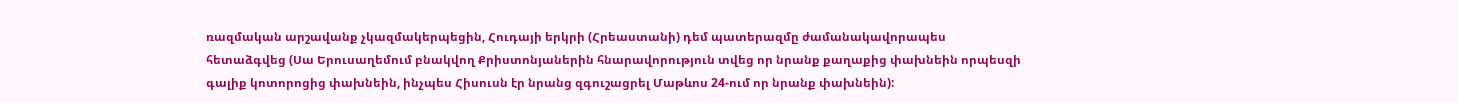ռազմական արշավանք չկազմակերպեցին, Հուդայի երկրի (Հրեաստանի) դեմ պատերազմը ժամանակավորապես հետաձգվեց (Սա Երուսաղեմում բնակվող Քրիստոնյաներին հնարավորություն տվեց որ նրանք քաղաքից փախնեին որպեսզի գալիք կոտորոցից փախնեին, ինչպես Հիսուսն էր նրանց զգուշացրել Մաթևոս 24-ում որ նրանք փախնեին):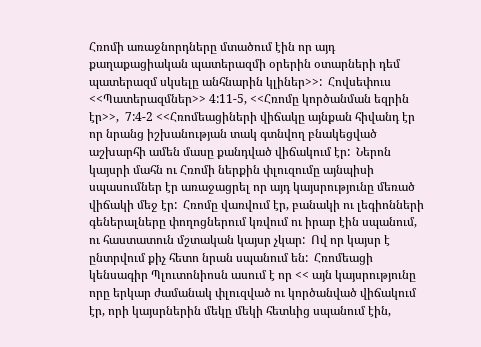Հռոմի առաջնորդները մտածում էին որ այդ քաղաքացիական պատերազմի օրերին օտարների դեմ պատերազմ սկսելը անհնարին կլիներ>>:  Հովսեփուս <<Պատերազմներ>> 4:11-5, <<Հռոմը կործանման եզրին էր>>,  7:4-2 <<Հռոմեացիների վիճակը այնքան հիվանդ էր որ նրանց իշխանության տակ գտնվող բնակեցված աշխարհի ամեն մասը քանդված վիճակում էր:  Ներոն կայսրի մահն ու Հռոմի ներքին փլուզումը այնպիսի սպասումներ էր առաջացրել որ այդ կայսրությունը մեռած վիճակի մեջ էր:  Հռոմը վառվում էր, բանակի ու լեգիոնների գեներալները փողոցներում կռվում ու իրար էին սպանում, ու հաստատուն մշտական կայսր չկար:  Ով որ կայսր է ընտրվում քիչ հետո նրան սպանում են:  Հռոմեացի կենսագիր Պլուտոնիոսն ասում է որ << այն կայսրությունը որը երկար ժամանակ փլուզված ու կործանված վիճակում էր, որի կայսրներին մեկը մեկի հետևից սպանում էին,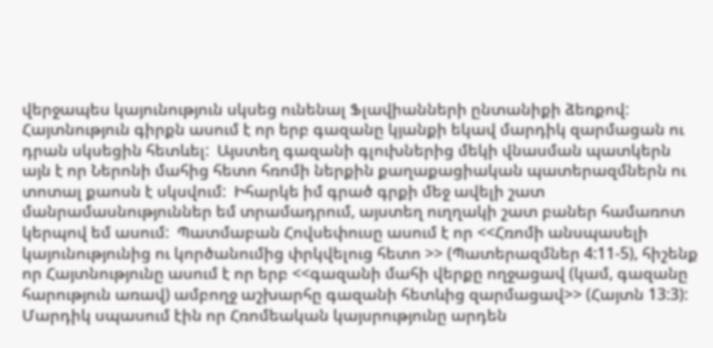վերջապես կայունություն սկսեց ունենալ Ֆլավիանների ընտանիքի ձեռքով:  Հայտնություն գիրքն ասում է որ երբ գազանը կյանքի եկավ մարդիկ զարմացան ու դրան սկսեցին հետևել:  Այստեղ գազանի գլուխներից մեկի վնասման պատկերն այն է որ Ներոնի մահից հետո հռոմի ներքին քաղաքացիական պատերազմներն ու տոտալ քաոսն է սկսվում:  Իհարկե իմ գրած գրքի մեջ ավելի շատ մանրամասնություններ եմ տրամադրում, այստեղ ուղղակի շատ բաներ համառոտ կերպով եմ ասում:  Պատմաբան Հովսեփուսը ասում է որ <<Հռոմի անսպասելի կայունությունից ու կործանումից փրկվելուց հետո >> (Պատերազմներ 4:11-5), հիշենք որ Հայտնությունը ասում է որ երբ <<գազանի մահի վերքը ողջացավ (կամ, գազանը հարություն առավ) ամբողջ աշխարհը գազանի հետևից զարմացավ>> (Հայտն 13:3):  Մարդիկ սպասում էին որ Հռոմեական կայսրությունը արդեն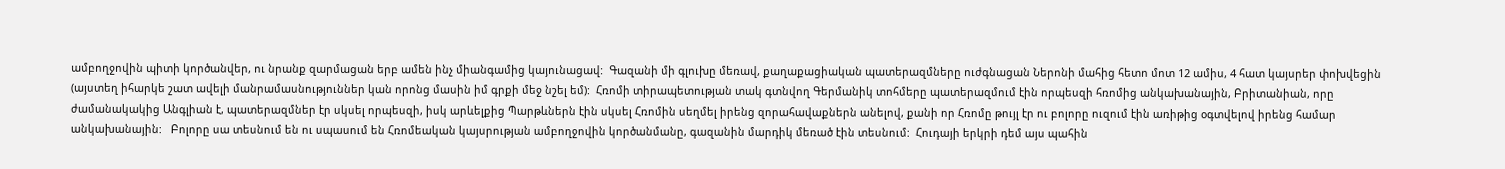ամբողջովին պիտի կործանվեր, ու նրանք զարմացան երբ ամեն ինչ միանգամից կայունացավ:  Գազանի մի գլուխը մեռավ, քաղաքացիական պատերազմները ուժգնացան Ներոնի մահից հետո մոտ 12 ամիս, 4 հատ կայսրեր փոխվեցին (այստեղ իհարկե շատ ավելի մանրամասնություններ կան որոնց մասին իմ գրքի մեջ նշել եմ):  Հռոմի տիրապետության տակ գտնվող Գերմանիկ տոհմերը պատերազմում էին որպեսզի հռոմից անկախանային, Բրիտանիան, որը ժամանակակից Անգլիան է, պատերազմներ էր սկսել որպեսզի, իսկ արևելքից Պարթևներն էին սկսել Հռոմին սեղմել իրենց զորահավաքներն անելով, քանի որ Հռոմը թույլ էր ու բոլորը ուզում էին առիթից օգտվելով իրենց համար անկախանային:   Բոլորը սա տեսնում են ու սպասում են Հռոմեական կայսրության ամբողջովին կործանմանը, գազանին մարդիկ մեռած էին տեսնում:  Հուդայի երկրի դեմ այս պահին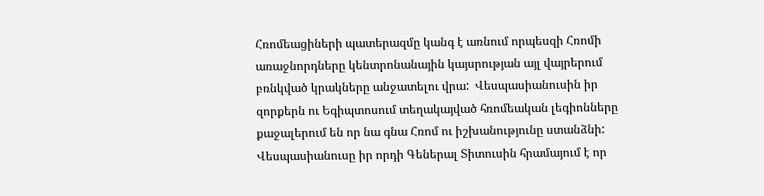Հռոմեացիների պատերազմը կանգ է առնում որպեսզի Հռոմի առաջնորդները կենտրոնանային կայսրության այլ վայրերում բռնկված կրակները անջատելու վրա:  Վեսպասիանուսին իր զորքերն ու Եգիպտոսում տեղակայված հռոմեական լեգիոնները քաջալերում են որ նա գնա Հռոմ ու իշխանությունը ստանձնի:  Վեսպասիանուսը իր որդի Գեներալ Տիտուսին հրամայում է որ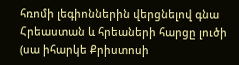հռոմի լեգիոններին վերցնելով գնա Հրեաստան և հրեաների հարցը լուծի (սա իհարկե Քրիստոսի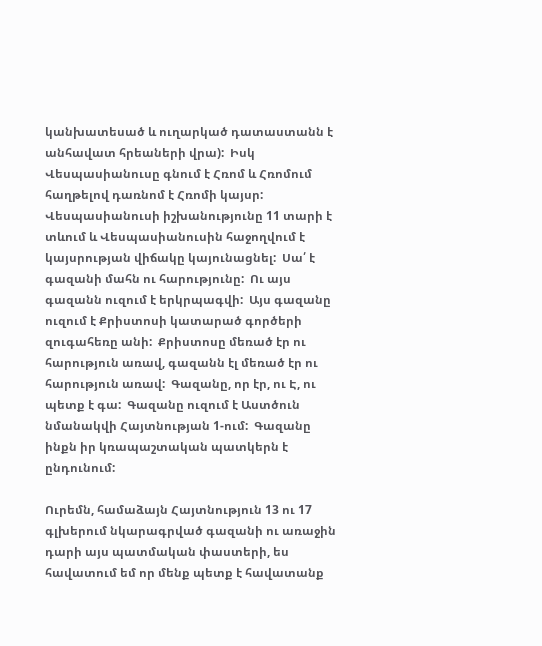կանխատեսած և ուղարկած դատաստանն է անհավատ հրեաների վրա):  Իսկ Վեսպասիանուսը գնում է Հռոմ և Հռոմում հաղթելով դառնոմ է Հռոմի կայսր:  Վեսպասիանուսի իշխանությունը 11 տարի է տևում և Վեսպասիանուսին հաջողվում է կայսրության վիճակը կայունացնել:  Սա՛ է գազանի մահն ու հարությունը:  Ու այս գազանն ուզում է երկրպագվի:  Այս գազանը ուզում է Քրիստոսի կատարած գործերի զուգահեռը անի:  Քրիստոսը մեռած էր ու հարություն առավ, գազանն էլ մեռած էր ու հարություն առավ:  Գազանը, որ էր, ու Է, ու պետք է գա:  Գազանը ուզում է Աստծուն նմանակվի Հայտնության 1-ում:  Գազանը ինքն իր կռապաշտական պատկերն է ընդունում:

Ուրեմն, համաձայն Հայտնություն 13 ու 17 գլխերում նկարագրված գազանի ու առաջին դարի այս պատմական փաստերի, ես հավատում եմ որ մենք պետք է հավատանք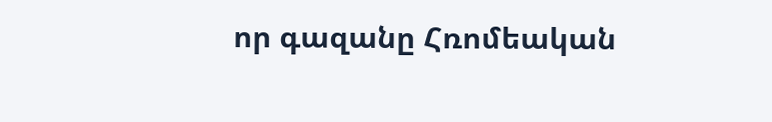որ գազանը Հռոմեական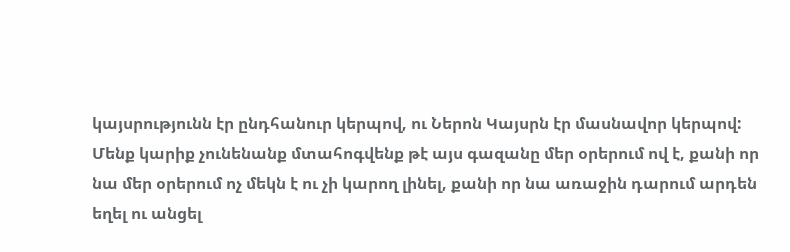կայսրությունն էր ընդհանուր կերպով, ու Ներոն Կայսրն էր մասնավոր կերպով:  Մենք կարիք չունենանք մտահոգվենք թէ այս գազանը մեր օրերում ով է, քանի որ նա մեր օրերում ոչ մեկն է ու չի կարող լինել, քանի որ նա առաջին դարում արդեն եղել ու անցել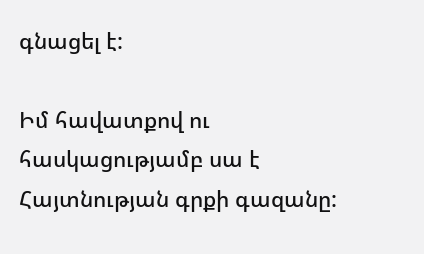գնացել է:

Իմ հավատքով ու հասկացությամբ սա է Հայտնության գրքի գազանը: